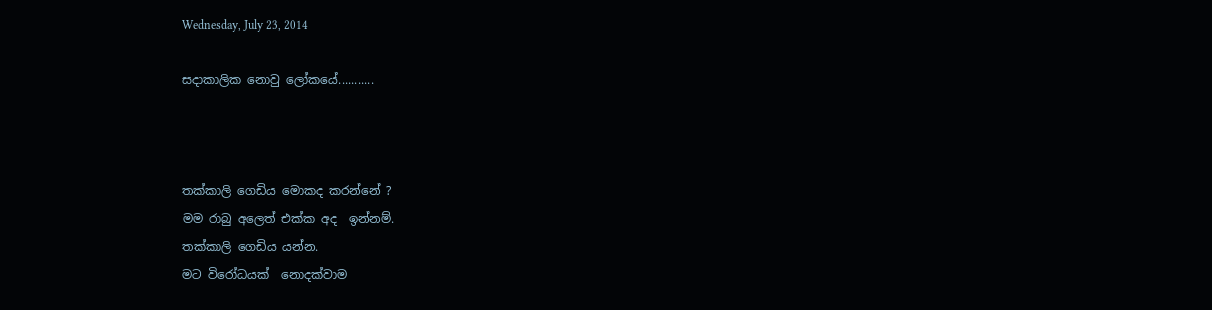Wednesday, July 23, 2014

සදාකාලික නොවු ලෝකයේ...........



තක්කාලි ගෙඩිය මොකද කරන්නේ ?
මම රාබු අලෙත් එක්ක අද  ඉන්නම්.
තක්කාලි ගෙඩිය යන්න.
මට විරෝධයක්  නොදක්වාම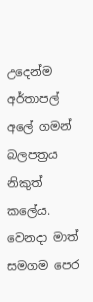උදෙන්ම අර්තාපල් අලේ ගමන් බලපත්‍රය  නිකුත් කලේය.
වෙනදා මාත් සමගම පෙර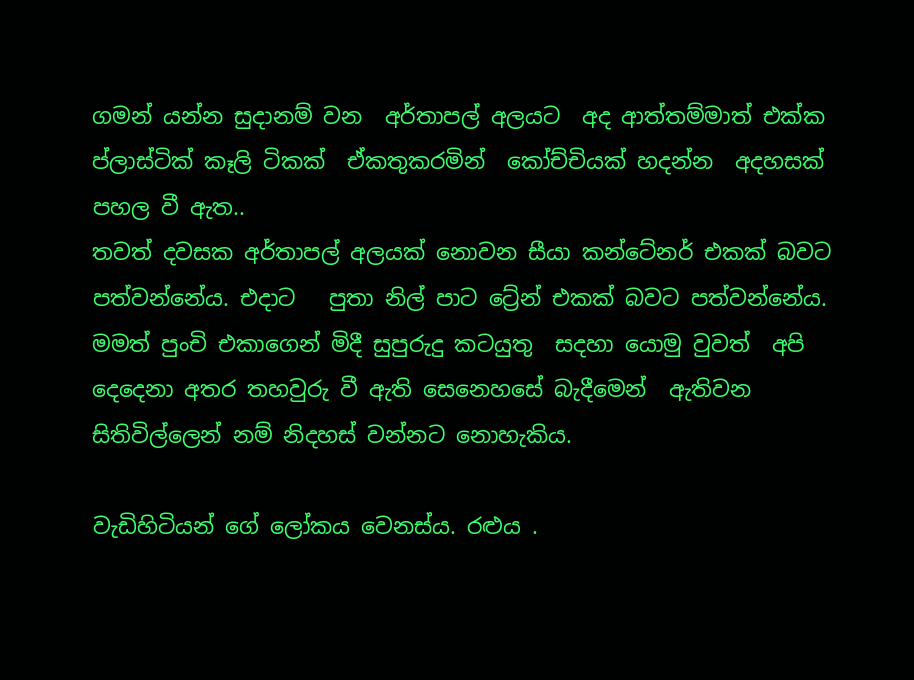ගමන් යන්න සුදානම් වන  අර්තාපල් අලයට  අද ආත්තම්මාත් එක්ක  ප්ලාස්ටික් කෑලි ටිකක්  ඒකතුකරමින්  කෝච්චියක් හදන්න  අදහසක් පහල වී ඇත..
තවත් දවසක අර්තාපල් අලයක් නොවන සීයා කන්ටේනර් එකක් බවට පත්වන්නේය. එදාට   පුතා නිල් පාට ට්‍රේන් එකක් බවට පත්වන්නේය.
මමත් පුංචි එකාගෙන් මිදී සුපුරුදු කටයුතු  සදහා යොමු වුවත්  අපි දෙදෙනා අතර තහවුරු වී ඇති සෙනෙහසේ බැදීමෙන්  ඇතිවන සිතිවිල්ලෙන් නම් නිදහස් වන්නට නොහැකිය.

වැඩිහිටියන් ගේ ලෝකය වෙනස්ය. රළුය .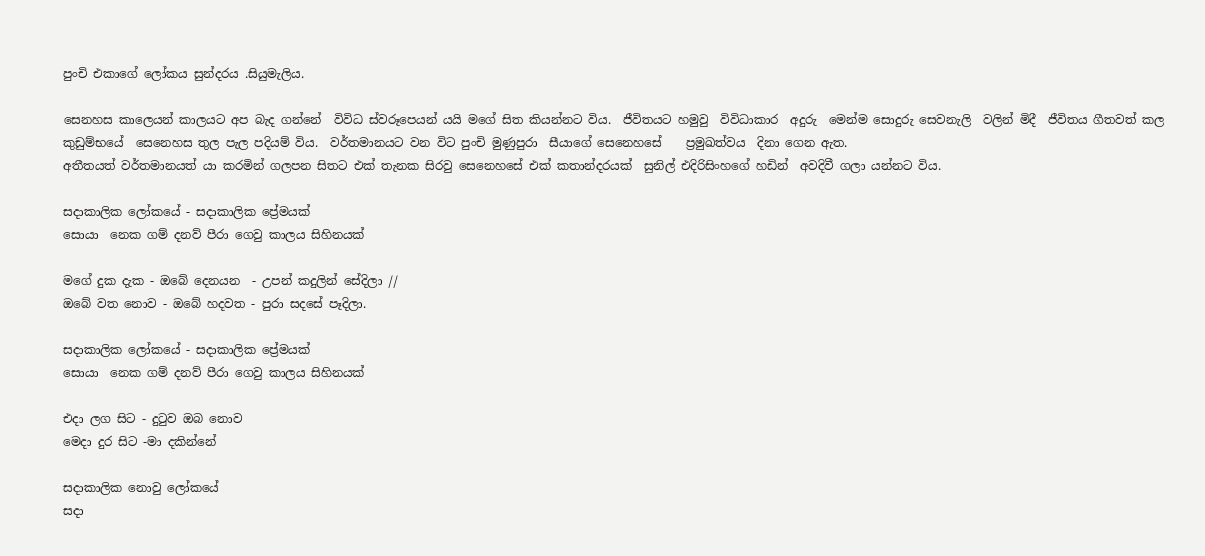පුංචි එකාගේ ලෝකය සුන්දරය .සියුමැලිය.

සෙනහස කාලෙයන් කාලයට අප බැද ගන්නේ  විවිධ ස්වරූපෙයන් යයි මගේ සිත කියන්නට විය.  ජීවිතයට හමුවු  විවිධාකාර  අදුරු  මෙන්ම සොදුරු සෙවනැලි  වලින් මිදී  ජීවිතය ගීතවත් කල කුඩුම්භයේ  සෙනෙහස තුල පැල පදියම් විය.  වර්තමානයට වන විට පුංචි මුණුපුරා  සීයාගේ සෙනෙහසේ    ප්‍රමුඛත්වය  දිනා ගෙන ඇත.
අතීතයත් වර්තමානයත් යා කරමින් ගලපන සිතට එක් තැනක සිරවු සෙනෙහසේ එක් කතාන්දරයක්  සුනිල් එදිරිසිංහගේ හඩින්  අවදිවී ගලා යන්නට විය.

සදාකාලික ලෝකයේ - සදාකාලික ප්‍රේමයක්
සොයා  නෙක ගම් දනව් පීරා ගෙවු කාලය සිහිනයක්

මගේ දුක දැක - ඔබේ දෙනයන  - උපන් කදුලින් සේදිලා //
ඔබේ වත නොව - ඔබේ හදවත - පුරා සදසේ පෑදිලා.

සදාකාලික ලෝකයේ - සදාකාලික ප්‍රේමයක්
සොයා  නෙක ගම් දනව් පීරා ගෙවු කාලය සිහිනයක්

එදා ලග සිට - දුටුව ඔබ නොව
මෙදා දුර සිට -මා දකින්නේ

සදාකාලික නොවු ලෝකයේ
සදා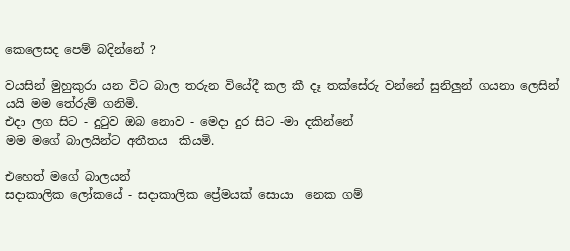කෙලෙසද පෙම් බදින්නේ ?

වයසින් මුහුකුරා යන විට බාල තරුන වියේදී කල කී දෑ තක්සේරු වන්නේ සුනිලුන් ගයනා ලෙසින්
යයි මම තේරුම් ගනිමි.
එදා ලග සිට - දුටුව ඔබ නොව - මෙදා දුර සිට -මා දකින්නේ
මම මගේ බාලයින්ට අතීතය  කියමි.

එහෙත් මගේ බාලයන්
සදාකාලික ලෝකයේ - සදාකාලික ප්‍රේමයක් සොයා  නෙක ගම්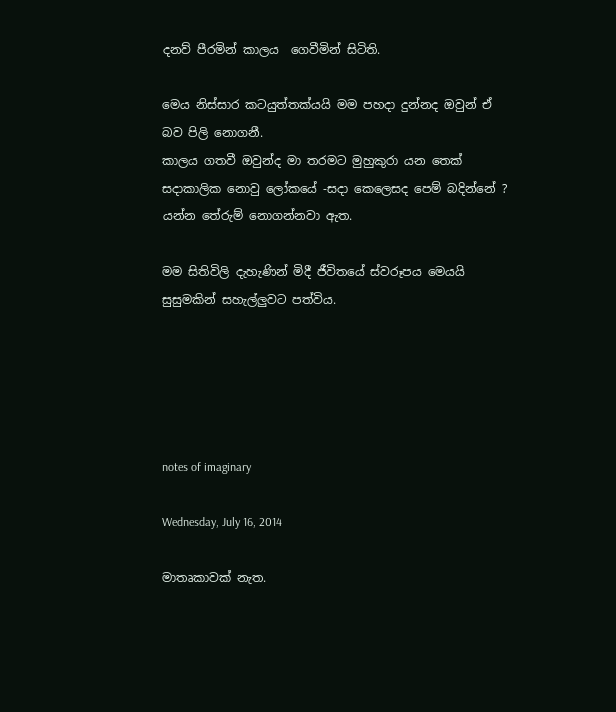දනව් පීරමින් කාලය  ගෙවීමින් සිටිති.

මෙය නිස්සාර කටයුත්තක්යයි මම පහදා දුන්නද ඔවුන් ඒ බව පිලි නොගනී.
කාලය ගතවී ඔවුන්ද මා තරමට මුහුකුරා යන තෙක්
සදාකාලික නොවු ලෝකයේ -සදා කෙලෙසද පෙම් බදින්නේ ?
යන්න තේරුම් නොගන්නවා ඇත.

මම සිතිවිලි දැහැණින් මිදී ජීවිතයේ ස්වරූපය මෙයයි සුසුමකින් සහැල්ලුවට පත්විය.





notes of imaginary

Wednesday, July 16, 2014

මාතෘකාවක් නැත.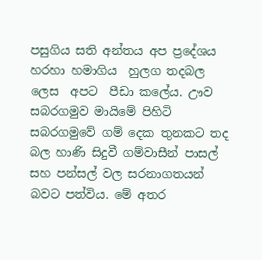පසුගිය සති අන්තය අප ප්‍රදේශය හරහා හමාගිය  හුලග තදබල ලෙස  අපට  පීඩා කලේය. ඌව සබරගමුව මායිමේ පිහිටි සබරගමුවේ ගම් දෙක තුනකට තද බල හාණි සිදුවී ගම්වාසීන් පාසල් සහ පන්සල් වල සරනාගතයන් බවට පත්විය. මේ අතර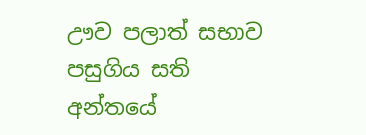ඌව පලාත් සභාව  පසුගිය සති අන්තයේ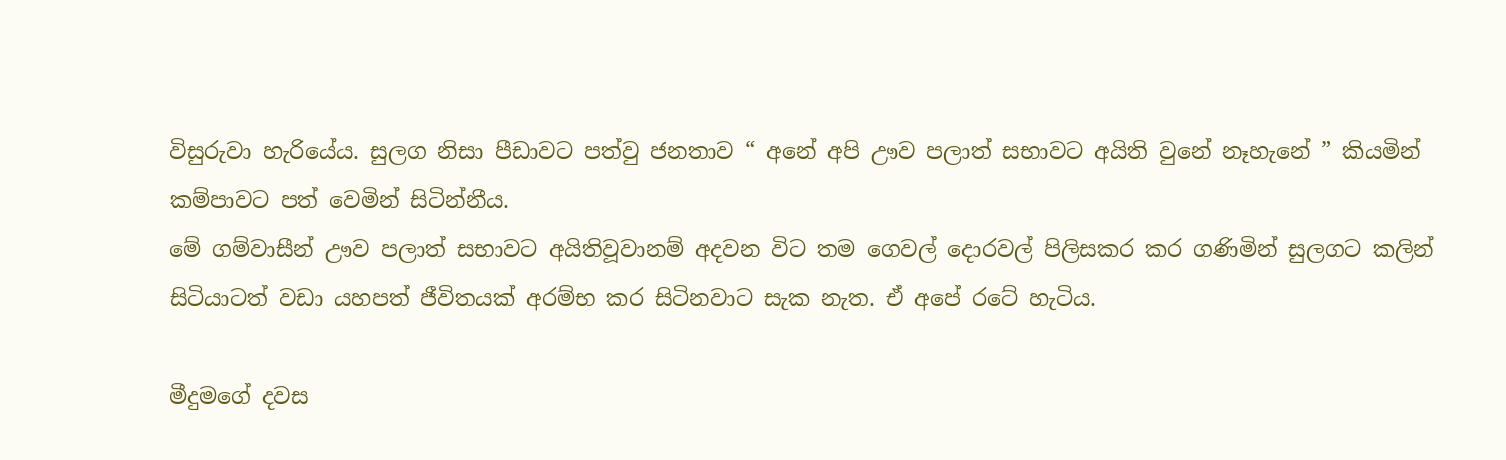විසුරුවා හැරියේය. සුලග නිසා පීඩාවට පත්වු ජනතාව “ අනේ අපි ඌව පලාත් සභාවට අයිති වුනේ නෑහැනේ ” කියමින්  කම්පාවට පත් වෙමින් සිටින්නීය.
මේ ගම්වාසීන් ඌව පලාත් සභාවට අයිතිවූවානම් අදවන විට තම ගෙවල් දොරවල් පිලිසකර කර ගණිමින් සුලගට කලින් සිටියාටත් වඩා යහපත් ජීවිතයක් අරම්භ කර සිටිනවාට සැක නැත. ඒ අපේ රටේ හැටිය.

මීදුමගේ දවස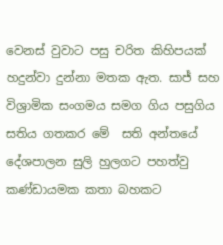වෙනස් වුවාට පසු චරිත කිහිපයක් හදුන්වා දුන්නා මතක ඇත. සාජ් සහ විශ්‍රාමික සංගමය සමග ගිය පසුගිය සතිය ගතකර මේ  සති අන්තයේ දේශපාලන සුලි හුලගට පහත්වු කණ්ඩායමක කතා බහකට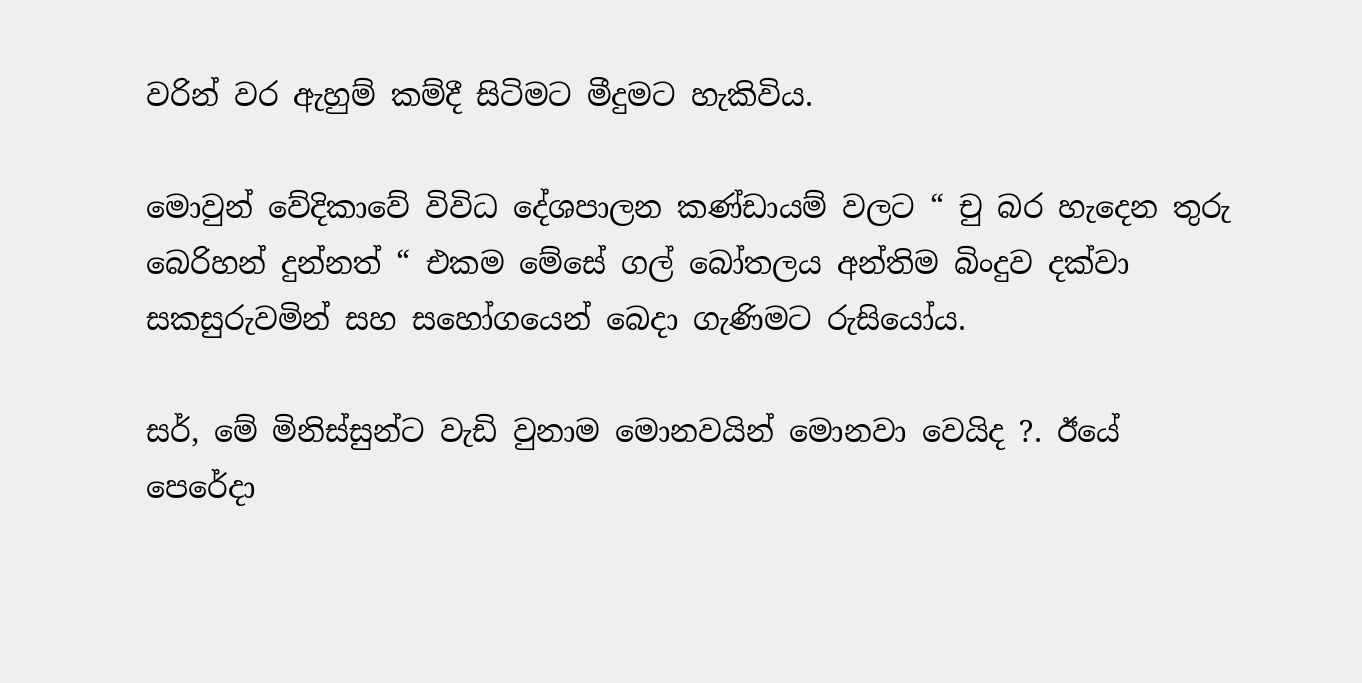වරින් වර ඇහුම් කම්දී සිටිමට මීදුමට හැකිවිය.

මොවුන් වේදිකාවේ විවිධ දේශපාලන කණ්ඩායම් වලට “ චු බර හැදෙන තුරු බෙරිහන් දුන්නත් “ එකම මේසේ ගල් බෝතලය අන්තිම බිංදුව දක්වා සකසුරුවමින් සහ සහෝගයෙන් බෙදා ගැණිමට රුසියෝය.

සර්, මේ මිනිස්සුන්ට වැඩි වුනාම මොනවයින් මොනවා වෙයිද ?. ඊයේ පෙරේදා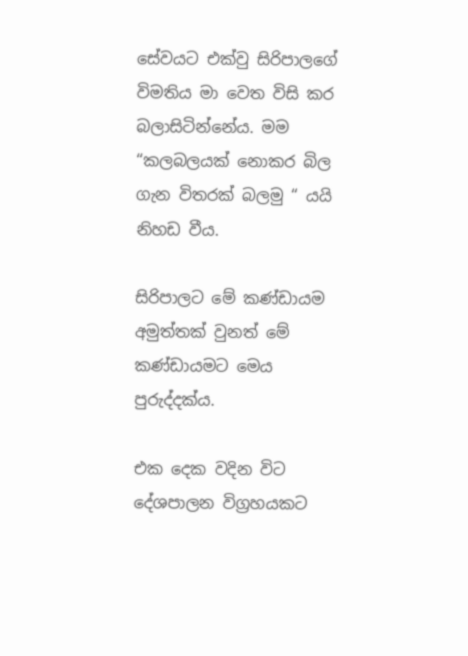සේවයට එක්වු සිරිපාලගේ විමතිය මා වෙත විසි කර බලාසිටින්නේය. මම “කලබලයක් නොකර බිල ගැන විතරක් බලමු “ යයි නිහඩ වීය.

සිරිපාලට මේ කණ්ඩායම අමුත්තක් වුනත් මේ කණ්ඩායමට මෙය පුරුද්දක්ය.

එක දෙක වදින විට දේශපාලන විග්‍රහයකට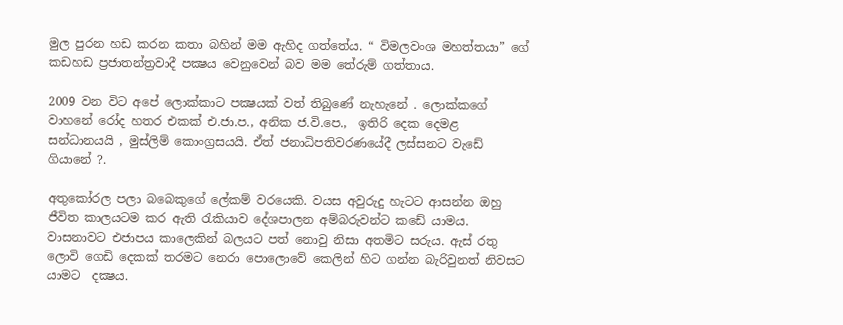මුල පුරන හඩ කරන කතා බහින් මම ඇහිද ගත්තේය. “ විමලවංශ මහත්තයා” ගේ කඩහඩ ප්‍රජාතන්ත්‍රවාදී පක්‍ෂය වෙනුවෙන් බව මම තේරුම් ගත්‍තාය.

2009 වන විට අපේ ලොක්කාට පක්‍ෂයක්‌ වත් තිබුණේ නැහැනේ . ලොක්කගේ වාහනේ රෝද හතර එකක් එ.ජා.ප., අනික ජ.වි.පෙ.,  ඉතිරි දෙක දෙමළ සන්ධානයයි , මුස්‌ලිම් කොංග්‍රසයයි. ඒත් ජනාධිපතිවරණයේදී ලස්සනට වැඩේ ගියානේ ?.

අතුකෝරල පලා බබෙකුගේ ලේකම් වරයෙකි. වයස අවුරුදු හැටට ආසන්න ඔහු ජීවිත කාලයටම කර ඇති රැකියාව දේශපාලන අම්බරුවන්ට කඩේ යාමය. වාසනාවට එජාපය කාලෙකින් බලයට පත් නොවු නිසා අතමිට සරුය. ඇස් රතු ලොවි ගෙඩි දෙකක් තරමට නෙරා පොලොවේ කෙලින් හිට ගන්න බැරිවුනත් නිවසට යාමට  දක්‍ෂය.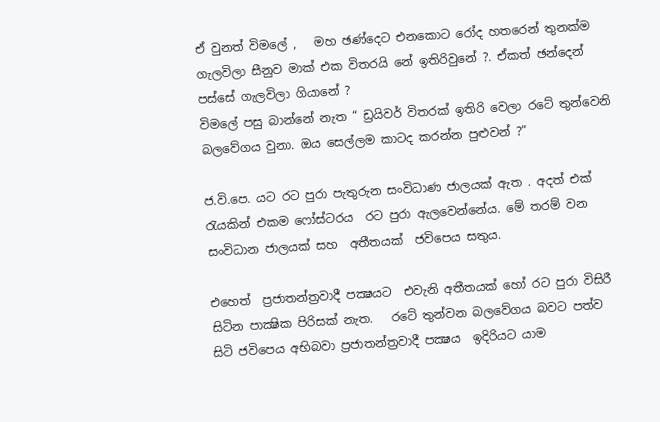ඒ වුනත් විමලේ ,   මහ ඡණ්දෙට එනකොට රෝද හතරෙන් තුනක්ම ගැලවිලා සීනුව මාක් එක විතරයි නේ ඉතිරිවුනේ ?. ඒකත් ඡන්දෙන් පස්සේ ගැලවිලා ගියානේ ?
විමලේ පසු බාන්නේ නැත “ ඩ්‍රයිවර් විතරක් ඉතිරි වෙලා රටේ තුන්වෙනි බලවේගය වුනා. ඔය සෙල්ලම කාටද කරන්න පුළුවන් ?”

ජ.වි.පෙ. යට රට පුරා පැතුරුන සංවිධාණ ජාලයක් ඇත . අදත් එක් රැයකින් එකම ෆෝස්ටරය  රට පුරා ඇලවෙන්නේය. මේ තරම් වන සංවිධාන ජාලයක්‌ සහ  අතීතයක්‌  ජවිපෙය සතුය.

එහෙත්  ප්‍රජාතන්ත්‍රවාදී පක්‍ෂයට  එවැනි අතීතයක් හෝ රට පුරා විසිරී සිටින පාක්‍ෂික පිරිසක් නැත.   රටේ තුන්වන බලවේගය බවට පත්ව සිටි ජවිපෙය අභිබවා ප්‍රජාතන්ත්‍රවාදී පක්‍ෂය  ඉදිරියට යාම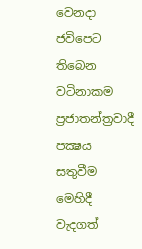වෙනදා ජවිපෙට තිබෙන වටිනාකම  ප්‍රජාතන්ත්‍රවාදී පක්‍ෂය සතුවීම මෙහිදී වැදගත්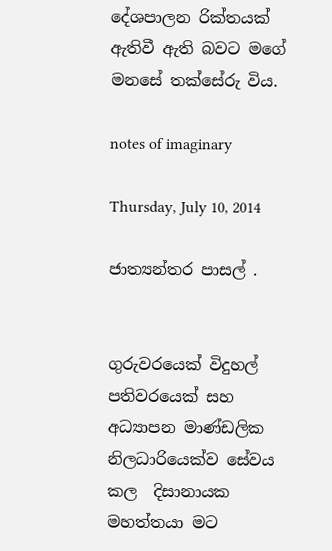දේශපාලන රික්තයක් ඇතිවී ඇති බවට මගේ මනසේ තක්සේරු විය.

notes of imaginary

Thursday, July 10, 2014

ජාත්‍යන්තර පාසල් .


ගුරුවරයෙක් විදුහල් පතිවරයෙක් සහ අධ්‍යාපන මාණ්ඩලික නිලධාරියෙක්ව සේවය කල  දිසානායක මහත්තයා මට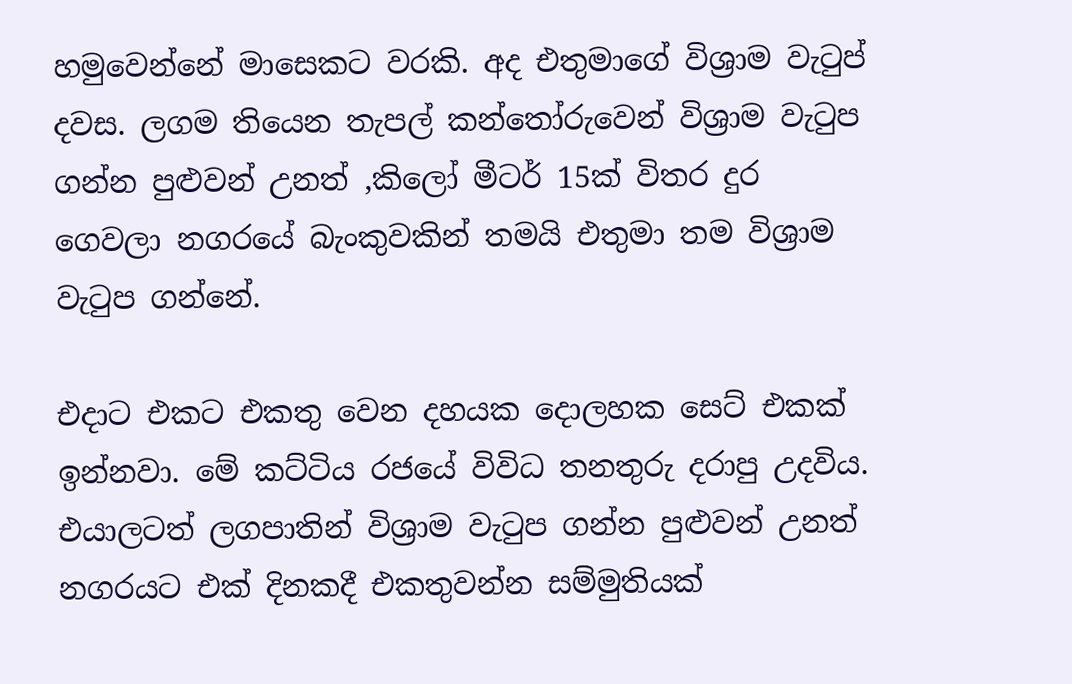හමුවෙන්නේ මාසෙකට වරකි. අද එතුමාගේ විශ්‍රාම වැටුප් දවස. ලගම තියෙන තැපල් කන්තෝරුවෙන් විශ්‍රාම වැටුප ගන්න පුළුවන් උනත් ,කිලෝ මීටර් 15ක් විතර දුර ගෙවලා නගරයේ බැංකුවකින් තමයි එතුමා තම විශ්‍රාම වැටුප ගන්නේ.

එදාට එකට එකතු වෙන දහයක දොලහක සෙට් එකක් ඉන්නවා. මේ කට්ටිය රජයේ විවිධ තනතුරු දරාපු උදවිය. එයාලටත් ලගපාතින් විශ්‍රාම වැටුප ගන්න පුළුවන් උනත් නගරයට එක් දිනකදී එකතුවන්න සම්මුතියක්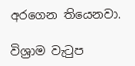අරගෙන තියෙනවා.

විශ්‍රාම වැටුප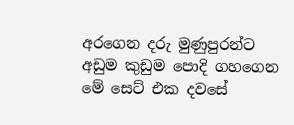අරගෙන දරු මුණුපුරන්ට අඩුම කුඩුම පොදි ගහගෙන මේ සෙට් එක දවසේ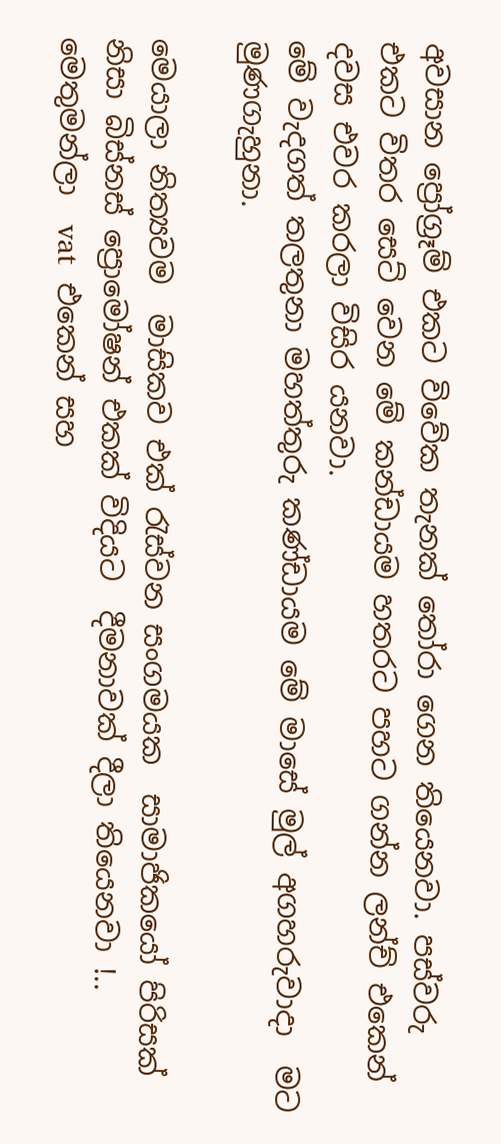අවසාන ප්‍රෝග්‍රෑම් එකට විවේක තැනක් තෝරා ගෙන තියෙනවා. පස්වරු එකට විතර සෙට් වෙන මේ කන්ඩායම හතරට පහට ගන්න ලන්ච් එකෙන් දවස එවර කරලා විසිර යනවා.
මේ වැදගත් තලතුනා මහත්තුරු කණ්ඩායම මේ මාසේ මුල් අගහරුවාදා  මට මුණගැහුනා.

මෙයාලා නිත්‍යවම  මාසිකව එක් රැස්වන සංගමයක  සාමාජිකයෝ පිරිසක් නිසා බිස්නස් ප්‍රොමෝෂන් එකක් විදියට  දීමනාවක් දීලා තියෙනවා !.. මෙතුමන්ලා  vat  එකෙන් සහ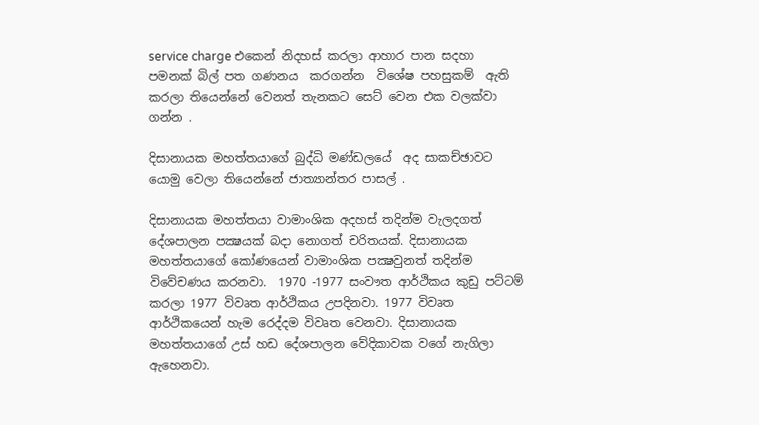service charge එකෙන් නිදහස් කරලා ආහාර පාන සදහා පමනක් බිල් පත ගණනය  කරගන්න  විශේෂ පහසුකම්  ඇති කරලා තියෙන්නේ වෙනත් තැනකට සෙට් වෙන එක වලක්වා ගන්න .

දිසානායක මහත්තයාගේ බුද්ධි මණ්ඩලයේ  අද සාකච්ඡාවට යොමු වෙලා තියෙන්නේ ජාත්‍යාන්තර පාසල් .

දිසානායක මහත්තයා වාමාංශික අදහස් තදින්ම වැලදගත් දේශපාලන පක්‍ෂයක් බදා නොගත් චරිතයක්. දිසානායක මහත්තයාගේ කෝණයෙන් වාමාංශික පක්‍ෂවුනත් තදින්ම විවේචණය කරනවා.  1970 -1977 සංවෟත ආර්ථිකය කුඩු පට්ටම් කරලා 1977 විවෘත ආර්ථිකය උපදිනවා. 1977 විවෘත ආර්ථිකයෙන් හැම රෙද්දම විවෘත වෙනවා. දිසානායක මහත්තයාගේ උස් හඩ දේශපාලන වේදිකාවක වගේ නැගිලා ඇහෙනවා.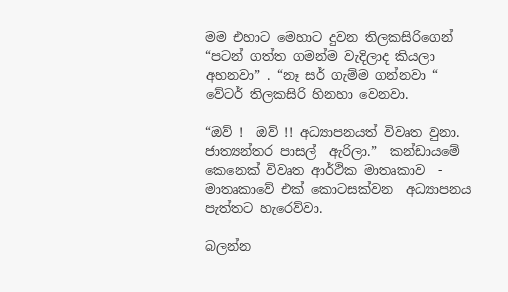මම එහාට මෙහාට දුවන තිලකසිරිගෙන් “පටන් ගත්ත ගමන්ම වැදිලාද කියලා අහනවා” . “නෑ සර් ගැම්ම ගන්නවා “ වේටර් තිලකසිරි හිනහා වෙනවා.

“ඔව් !  ඔව් !! අධ්‍යාපනයත් විවෘත වුනා. ජාත්‍යන්තර පාසල්  ඇරිලා.”  කන්ඩායමේ කෙනෙක් විවෘත ආර්ථික මාතෘකාව  - මාතෘකාවේ එක් කොටසක්වන  අධ්‍යාපනය පැත්තට හැරෙව්වා.

බලන්න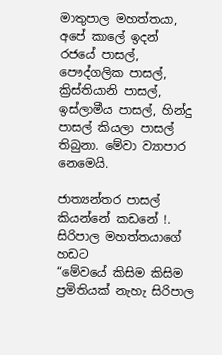මාතුපාල මහත්තයා,  අපේ කාලේ ඉදන් රජයේ පාසල්, පෞද්ගලික පාසල්, ක්‍රිස්‌තියානි පාසල්, ඉස්‌ලාමීය පාසල්, හින්දු පාසල් කියලා පාසල් තිබුනා. මේවා ව්‍යාපාර නෙමෙයි.

ජාත්‍යන්තර පාසල්  කියන්නේ කඩනේ !. සිරිපාල මහත්තයාගේ  හඩට
“මේවයේ කිසිම කිසිම ප්‍රමිතියක් නැහැ සිරිපාල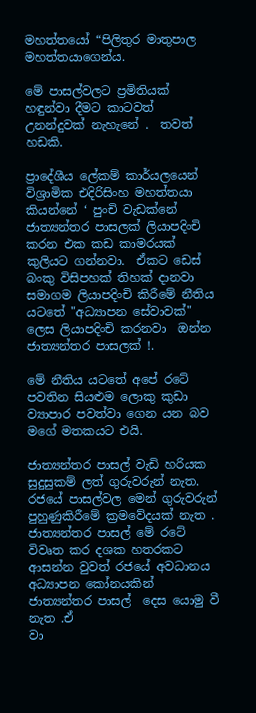මහත්තයෝ “පිලිතුර මාතුපාල මහත්තයාගෙන්ය.

මේ පාසල්වලට ප්‍රමිතියක්‌ හඳුන්වා දීමට කාටවත් උනන්දුවක්‌ නැහැනේ .  තවත් හඩකි.

ප්‍රාදේශීය ලේකම් කාර්යලයෙන්  විශ්‍රාමික එදිරිසිංහ මහත්තයා කියන්නේ ‘ පුංචි වැඩක්නේ ජාත්‍යන්තර පාසලක් ලියාපදිංචි කරන එක කඩ කාමරයක්‌ කුලියට ගන්නවා.  ඒකට ඩෙස්‌  බංකු විසිපහක් තිහක් දානවා සමාගම ලියාපදිංචි කිරීමේ නීතිය යටතේ "අධ්‍යාපන සේවාවක්‌" ලෙස ලියාපදිංචි කරනවා  ඔන්න ජාත්‍යන්තර පාසලක් !.

මේ නීතිය යටතේ අපේ රටේ පවතින සියළුම ලොකු කුඩා ව්‍යාපාර පවත්වා ගෙන යන බව මගේ මතකයට එයි.

ජාත්‍යන්තර පාසල් වැඩි හරියක සුදුසුකම් ලත් ගුරුවරුන් නැත. රජයේ පාසල්වල මෙන් ගුරුවරුන් පුහුණුකිරීමේ ක්‍රමවේදයක් නැත . ජාත්‍යන්තර පාසල් මේ රටේ විවෘත කර දශක හතරකට ආසන්න වුවත් රජයේ අවධානය අධ්‍යාපන කෝනයකින් ජාත්‍යන්තර පාසල්  දෙස යොමු වී නැත .ඒ
වා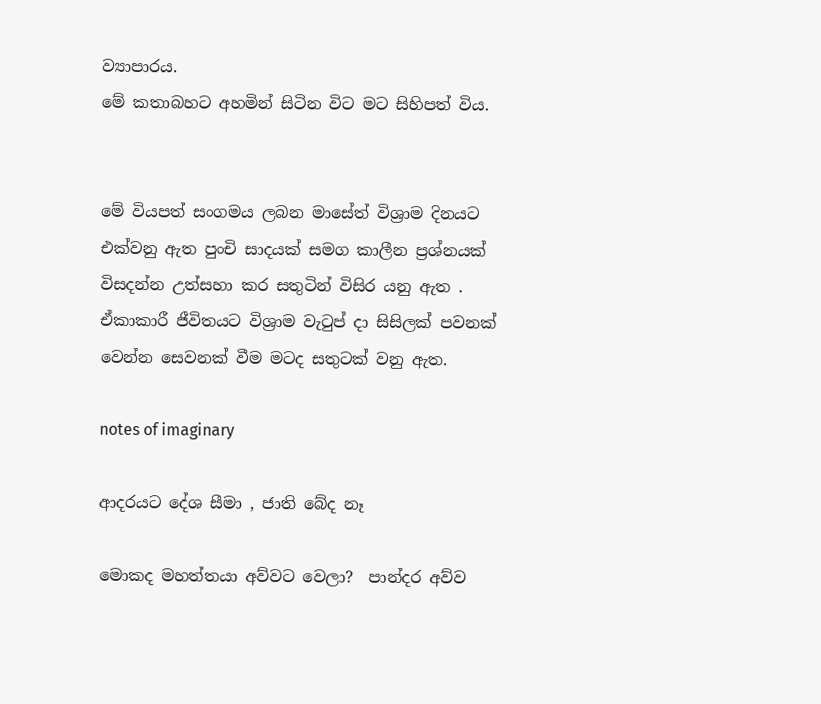ව්‍යාපාරය.
මේ කතාබහට අහමින් සිටින විට මට සිහිපත් විය.


මේ වියපත් සංගමය ලබන මාසේත් විශ්‍රාම දිනයට එක්වනු ඇත පුංචි සාදයක් සමග කාලීන ප්‍රශ්නයක් විසදන්න උත්සහා කර සතුටින් විසිර යනු ඇත . ඒකාකාරී ජීවිතයට විශ්‍රාම වැටුප් දා සිසිලක් පවනක් වෙන්න සෙවනක් වීම මටද සතුටක් වනු ඇත.

notes of imaginary

ආදරයට දේශ සීමා , ජාති බේද නෑ

මොකද මහත්තයා අව්වට වෙලා?  පාන්දර අව්ව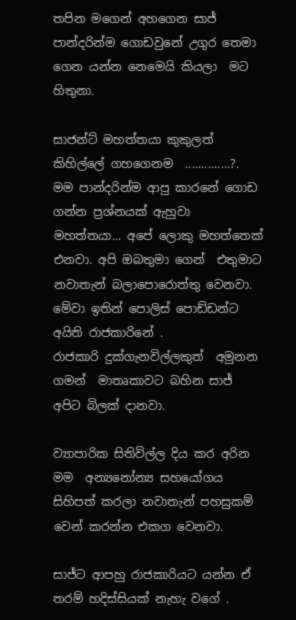තපින මගෙන් අහගෙන සාජ්  පාන්දරින්ම ගොඩවුනේ උගුර තෙමා ගෙන යන්න නෙමෙයි කියලා  මට හිතුනා.

සාජන්ට් මහත්තයා කුකුලත් කිහිල්ලේ ගහගෙනම  ..............?.  මම පාන්දරින්ම ආපු කාරනේ ගොඩ ගන්න ප්‍රශ්නයක් ඇහුවා
මහත්තයා... අපේ ලොකු මහත්තෙක් එනවා. අපි ඔබතුමා ගෙන්  එතුමාට නවාතැන් බලාපොරොත්තු වෙනවා. මේවා ඉතින් පොලිස් පොඩ්ඩන්ට අයිති රාජකාරිනේ .
රාජකාරි දුක්ගැනවිල්ලකුත්  අමුනන ගමන්  මාතෘකාවට බහින සාජ් අපිට බිලක් දානවා.

ව්‍යාපාරික සිතිවිල්ල දිය කර අරින මම  අන්‍යනෝන්‍ය සහයෝගය සිහිපත් කරලා නවාතැන් පහසුකම් වෙන් කරන්න එකග වෙනවා.

සාජ්ට ආපහු රාජකාරියට යන්න ඒ තරම් හදිස්සියක් නැහැ වගේ .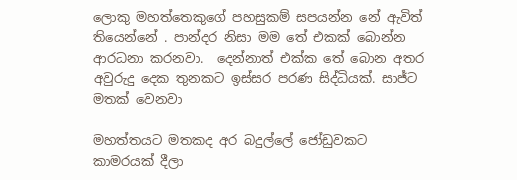ලොකු මහත්තෙකුගේ පහසුකම් සපයන්න නේ ඇවිත් තියෙන්නේ . පාන්දර නිසා මම තේ එකක් බොන්න ආරධනා කරනවා.  දෙන්නාත් එක්ක තේ බොන අතර අවුරුදු දෙක තුනකට ඉස්සර පරණ සිද්ධියක්. සාජ්ට මතක් වෙනවා

මහත්තයට මතකද අර බදුල්ලේ ‍ජෝඩුවකට  කාමරයක් දීලා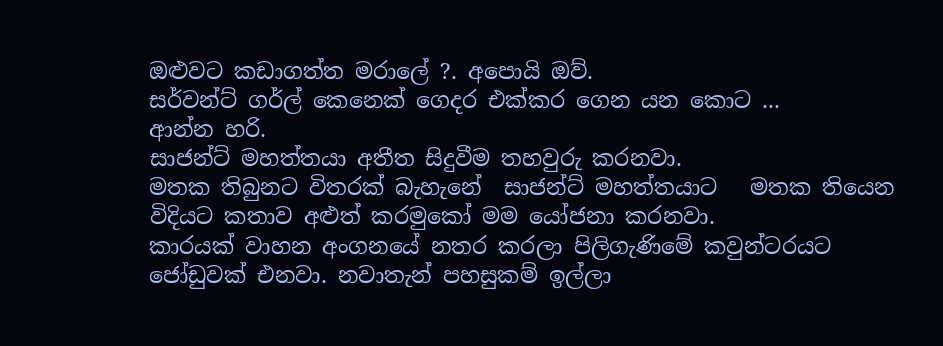ඔළුවට කඩාගත්ත මරාලේ ?. අපොයි ඔව්.
සර්වන්ට් ගර්ල් කෙනෙක් ගෙදර එක්කර ගෙන යන කොට ...
ආන්න හරි.
සාජන්ට් මහත්තයා අතීත සිදුවීම තහවුරු කරනවා.
මතක තිබුනට විතරක් බැහැනේ  සාජන්ට් මහත්තයාට   මතක තියෙන විදියට කතාව අළුත් කරමුකෝ මම යෝජනා කරනවා.
කාරයක් වාහන අංගනයේ නතර කරලා පිලිගැණිමේ කවුන්ටරයට ජෝඩුවක් එනවා. නවාතැන් පහසුකම් ඉල්ලා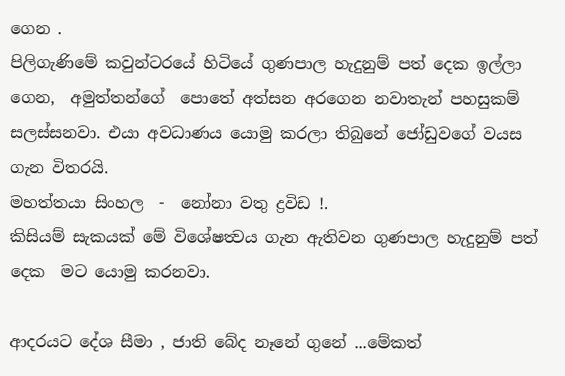ගෙන .
පිලිගැණිමේ කවුන්ටරයේ හිටියේ ගුණපාල හැදුනුම් පත් දෙක ඉල්ලා ගෙන,  අමුත්තන්ගේ  පොතේ අත්සන අරගෙන නවාතැන් පහසුකම් සලස්සනවා. එයා අවධාණය යොමු කරලා තිබුනේ ජෝඩුවගේ වයස ගැන විතරයි.
මහත්තයා සිංහල  -  නෝනා වතු ද්‍රවිඩ !.
කිසියම් සැකයක් මේ විශේෂත්‍වය ගැන ඇතිවන ගුණපාල හැදුනුම් පත් දෙක  මට යොමු කරනවා.

ආදරයට දේශ සීමා , ජාති බේද නෑනේ ගුනේ ...මේකත්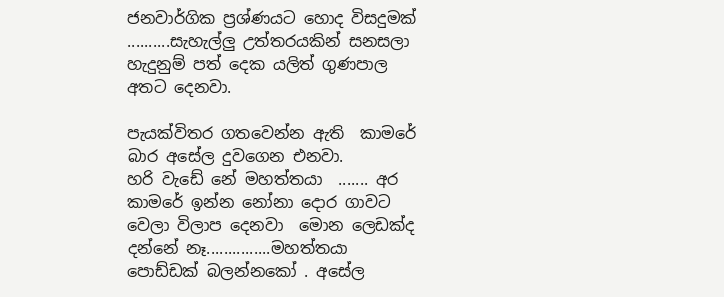ජනවාර්ගික ප්‍රශ්ණයට හොද විසදුමක් ..........සැහැල්ලු උත්තරයකින් සනසලා  හැදුනුම් පත් දෙක යලිත් ගුණපාල අතට දෙනවා.

පැයක්විතර ගතවෙන්න ඇති  කාමරේ බාර අසේල දුවගෙන එනවා.
හරි වැඩේ නේ මහත්තයා  ....... අර කාමරේ ඉන්න නෝනා දොර ගාවට වෙලා විලාප දෙනවා  මොන ලෙඩක්ද දන්නේ නෑ...............මහත්තයා පොඩ්ඩක් බලන්නකෝ . අසේල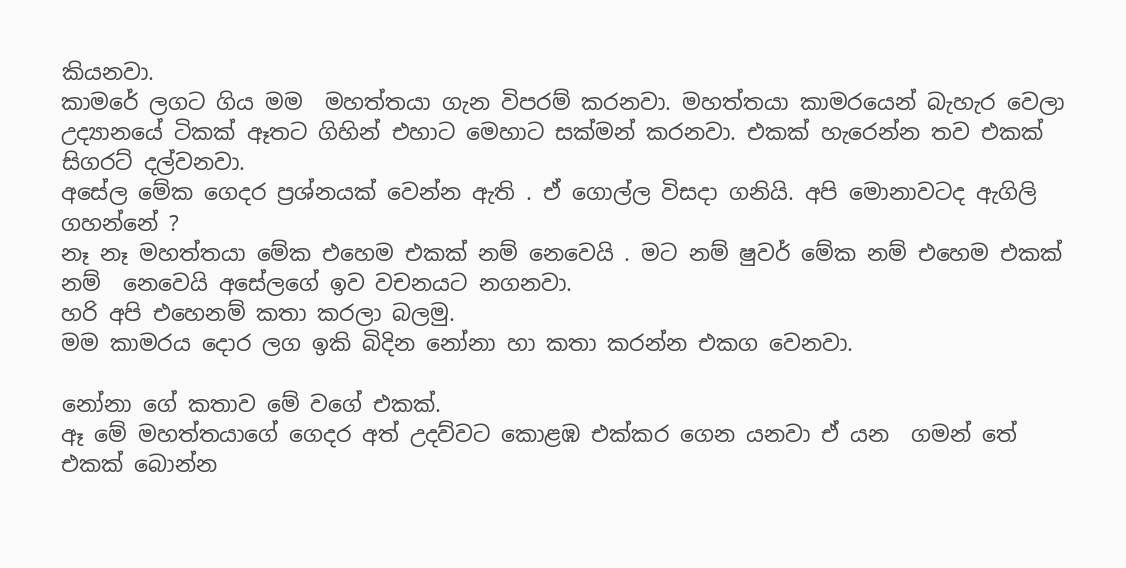කියනවා.
කාමරේ ලගට ගිය මම  මහත්තයා ගැන විපරම් කරනවා. මහත්තයා කාමරයෙන් බැහැර වෙලා උද්‍යානයේ ටිකක් ඈතට ගිහින් එහාට මෙහාට සක්මන් කරනවා. එකක් හැරෙන්න තව එකක් සිගරට් දල්වනවා.
අසේල මේක ගෙදර ප්‍රශ්නයක් වෙන්න ඇති . ඒ ගොල්ල විසදා ගනියි. අපි මොනාවටද ඇගිලි ගහන්නේ ?
නෑ නෑ මහත්තයා මේක එහෙම එකක් නම් නෙවෙයි . මට නම් ෂුවර් මේක නම් එහෙම එකක් නම්  නෙවෙයි අසේලගේ ඉව වචනයට නගනවා.
හරි අපි එහෙනම් කතා කරලා බලමු.
මම කාමරය දොර ලග ඉකි බිදින නෝනා හා කතා කරන්න එකග වෙනවා.

නෝනා ගේ කතාව මේ වගේ එකක්.
ඈ මේ මහත්තයාගේ ගෙදර අත් උදව්වට කොළඹ එක්කර ගෙන යනවා ඒ යන  ගමන් තේ එකක් බොන්න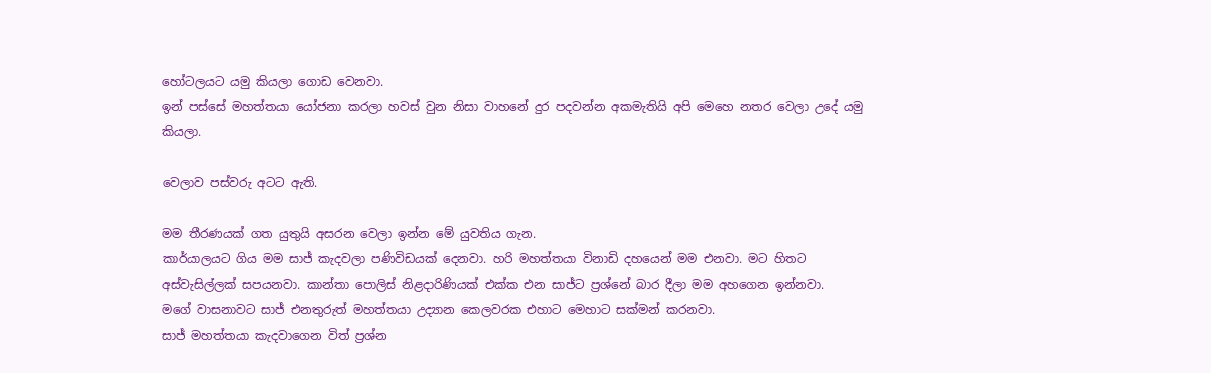හෝටලයට යමු කියලා ගොඩ වෙනවා.
ඉන් පස්සේ මහත්තයා යෝජනා කරලා හවස් වුන නිසා වාහනේ දුර පදවන්න අකමැතියි අපි මෙහෙ නතර වෙලා උදේ යමු කියලා.

වෙලාව පස්වරු අටට ඇති.

මම තීරණයක් ගත යුතුයි අසරන‍ වෙලා ඉන්න මේ යුවතිය ගැන.
කාර්යාලයට ගිය මම සාජ් කැදවලා පණිවිඩයක් දෙනවා. හරි මහත්තයා විනාඩි දහයෙන් මම එනවා. මට හිතට අස්වැසිල්ලක් සපයනවා. කාන්තා පොලිස් නිළදාරිණියක් එක්ක එන සාජ්ට ප්‍රශ්නේ බාර දීලා මම අහගෙන ඉන්නවා.
මගේ වාසනාවට සාජ් එනතුරුත් මහත්තයා උද්‍යාන කෙලවරක එහාට මෙහාට සක්මන් කරනවා.
සාජ් මහත්තයා කැදවාගෙන විත් ප්‍රශ්න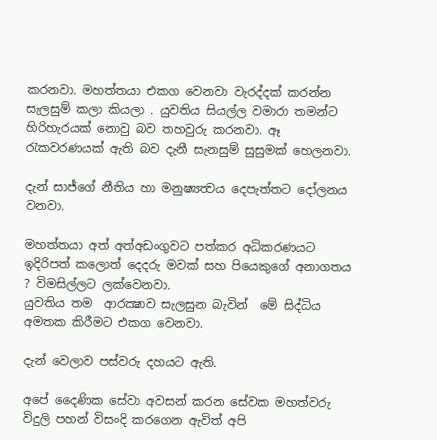කරනවා. මහත්තයා එකග වෙනවා වැරද්දක් කරන්න සැලසුම් කලා කියලා . යුවතිය සියල්ල වමාරා තමන්ට  හිරිහැරයක් නොවු බව තහවුරු කරනවා. ඈ රැකවරණයක් ඇති බව දැනී සැනසුම් සුසුමක් හෙලනවා.

දැන් සාජ්ගේ නීතිය හා මනුෂ්‍යත්‍වය දෙපැත්තට දෝලනය වනවා.

මහත්තයා අත් අත්අඩංගුවට පත්කර අධිකරණයට ඉදිරිපත් කලොත් දෙදරු මවක් සහ පියෙකුගේ අනාගතය ? විමසිල්ලට ලක්වෙනවා.
යුවතිය තම  ආරක්‍ෂාව සැලසුන බැවින්  මේ සිද්ධිය අමතක කිරීමට එකග වෙනවා.

දැන් වෙලාව පස්වරු දහයට ඇති.

අපේ දෛණික සේවා අවසන් කරන සේවක මහත්වරු විදුලි පහන් විසංදි කරගෙන ඇවිත් අපි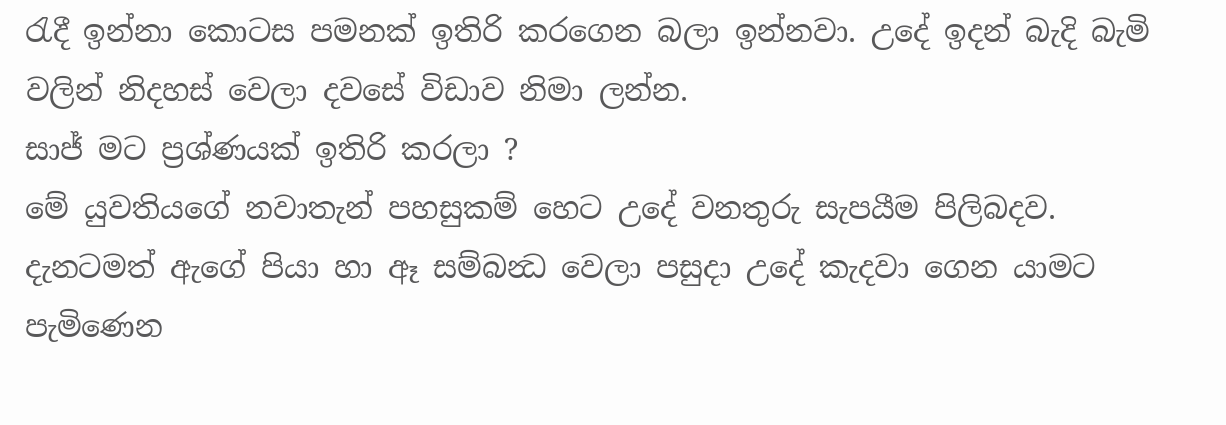රැදී ඉන්නා කොටස පමනක් ඉතිරි කරගෙන බලා ඉන්නවා. උදේ ඉදන් බැදි බැමි වලින් නිදහස් වෙලා දවසේ විඩාව නිමා ලන්න.
සාජ් මට ප්‍රශ්ණයක් ඉතිරි කරලා ?
මේ යුවතියගේ නවාතැන් පහසුකම් හෙට උදේ වනතුරු සැපයීම පිලිබදව. දැනටමත් ඇගේ පියා හා ඈ සම්බන්‍ධ වෙලා පසුදා උදේ කැදවා ගෙන යාමට පැමිණෙන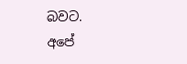බවට.
අපේ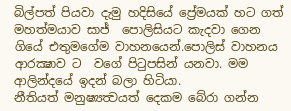බිල්පත් පියවා දැමු හදිසියේ ප්‍රේමයක් හට ගත් මහත්මයාව සාජ්  පොලිසියට කැදවා ගෙන ගියේ එතුමගේම වාහනයෙන්.පොලිස් වාහනය ආරක්‍ෂාව ට  වගේ පිටුපසින් යනවා. මම ආලින්දයේ ඉදන් බලා හිටියා.
නීතියත් මනුෂ්‍යත්‍වයත් දෙකම බේරා ගන්න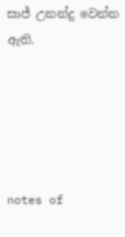සාජ් උනන්දු වෙන්න ඇති.





notes of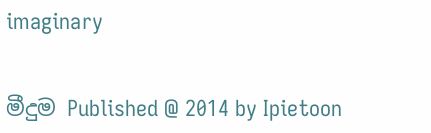imaginary


මීදුම Published @ 2014 by Ipietoon